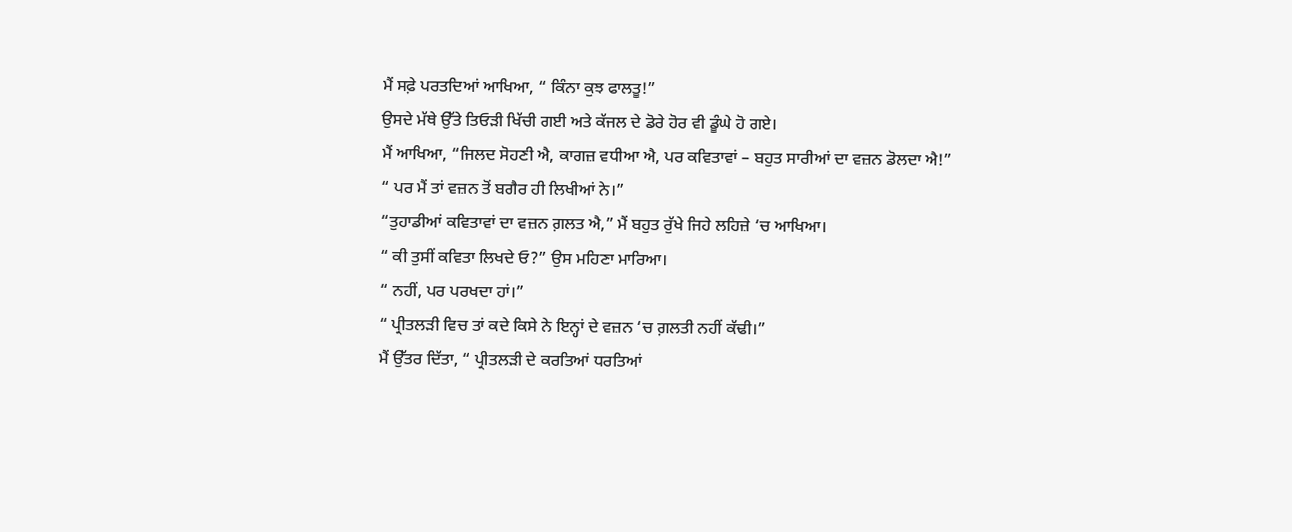ਮੈਂ ਸਫ਼ੇ ਪਰਤਦਿਆਂ ਆਖਿਆ, “ ਕਿੰਨਾ ਕੁਝ ਫਾਲਤੂ!”
ਉਸਦੇ ਮੱਥੇ ਉੱਤੇ ਤਿਓੜੀ ਖਿੱਚੀ ਗਈ ਅਤੇ ਕੱਜਲ ਦੇ ਡੋਰੇ ਹੋਰ ਵੀ ਡੂੰਘੇ ਹੋ ਗਏ।
ਮੈਂ ਆਖਿਆ, “ਜਿਲਦ ਸੋਹਣੀ ਐ, ਕਾਗਜ਼ ਵਧੀਆ ਐ, ਪਰ ਕਵਿਤਾਵਾਂ – ਬਹੁਤ ਸਾਰੀਆਂ ਦਾ ਵਜ਼ਨ ਡੋਲਦਾ ਐ!”
“ ਪਰ ਮੈਂ ਤਾਂ ਵਜ਼ਨ ਤੋਂ ਬਗੈਰ ਹੀ ਲਿਖੀਆਂ ਨੇ।”
“ਤੁਹਾਡੀਆਂ ਕਵਿਤਾਵਾਂ ਦਾ ਵਜ਼ਨ ਗ਼ਲਤ ਐ,” ਮੈਂ ਬਹੁਤ ਰੁੱਖੇ ਜਿਹੇ ਲਹਿਜ਼ੇ ‘ਚ ਆਖਿਆ।
“ ਕੀ ਤੁਸੀਂ ਕਵਿਤਾ ਲਿਖਦੇ ਓ?” ਉਸ ਮਹਿਣਾ ਮਾਰਿਆ।
“ ਨਹੀਂ, ਪਰ ਪਰਖਦਾ ਹਾਂ।”
“ ਪ੍ਰੀਤਲੜੀ ਵਿਚ ਤਾਂ ਕਦੇ ਕਿਸੇ ਨੇ ਇਨ੍ਹਾਂ ਦੇ ਵਜ਼ਨ ‘ਚ ਗ਼ਲਤੀ ਨਹੀਂ ਕੱਢੀ।”
ਮੈਂ ਉੱਤਰ ਦਿੱਤਾ, “ ਪ੍ਰੀਤਲੜੀ ਦੇ ਕਰਤਿਆਂ ਧਰਤਿਆਂ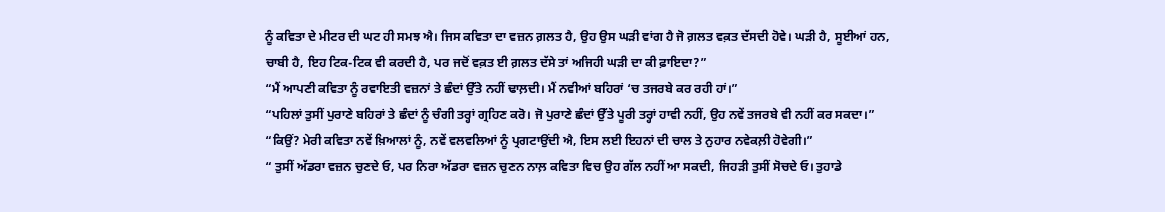ਨੂੰ ਕਵਿਤਾ ਦੇ ਮੀਟਰ ਦੀ ਘਟ ਹੀ ਸਮਝ ਐ। ਜਿਸ ਕਵਿਤਾ ਦਾ ਵਜ਼ਨ ਗ਼ਲਤ ਹੈ, ਉਹ ਉਸ ਘੜੀ ਵਾਂਗ ਹੈ ਜੋ ਗ਼ਲਤ ਵਕ਼ਤ ਦੱਸਦੀ ਹੋਵੇ। ਘੜੀ ਹੈ, ਸੂਈਆਂ ਹਨ, ਚਾਬੀ ਹੈ, ਇਹ ਟਿਕ-ਟਿਕ ਵੀ ਕਰਦੀ ਹੈ, ਪਰ ਜਦੋਂ ਵਕ਼ਤ ਈ ਗ਼ਲਤ ਦੱਸੇ ਤਾਂ ਅਜਿਹੀ ਘੜੀ ਦਾ ਕੀ ਫ਼ਾਇਦਾ?”
“ਮੈਂ ਆਪਣੀ ਕਵਿਤਾ ਨੂੰ ਰਵਾਇਤੀ ਵਜ਼ਨਾਂ ਤੇ ਛੰਦਾਂ ਉੱਤੇ ਨਹੀਂ ਢਾਲ਼ਦੀ। ਮੈਂ ਨਵੀਆਂ ਬਹਿਰਾਂ ‘ਚ ਤਜਰਬੇ ਕਰ ਰਹੀ ਹਾਂ।”
“ਪਹਿਲਾਂ ਤੁਸੀਂ ਪੁਰਾਣੇ ਬਹਿਰਾਂ ਤੇ ਛੰਦਾਂ ਨੂੰ ਚੰਗੀ ਤਰ੍ਹਾਂ ਗ੍ਰਹਿਣ ਕਰੋ। ਜੋ ਪੁਰਾਣੇ ਛੰਦਾਂ ਉੱਤੇ ਪੂਰੀ ਤਰ੍ਹਾਂ ਹਾਵੀ ਨਹੀਂ, ਉਹ ਨਵੇਂ ਤਜਰਬੇ ਵੀ ਨਹੀਂ ਕਰ ਸਕਦਾ।”
“ਕਿਉਂ? ਮੇਰੀ ਕਵਿਤਾ ਨਵੇਂ ਖ਼ਿਆਲਾਂ ਨੂੰ, ਨਵੇਂ ਵਲਵਲਿਆਂ ਨੂੰ ਪ੍ਰਗਟਾਉਂਦੀ ਐ, ਇਸ ਲਈ ਇਹਨਾਂ ਦੀ ਚਾਲ ਤੇ ਨੁਹਾਰ ਨਵੇਕਲ਼ੀ ਹੋਵੇਗੀ।”
“ ਤੁਸੀਂ ਅੱਡਰਾ ਵਜ਼ਨ ਚੁਣਦੇ ਓ, ਪਰ ਨਿਰਾ ਅੱਡਰਾ ਵਜ਼ਨ ਚੁਣਨ ਨਾਲ਼ ਕਵਿਤਾ ਵਿਚ ਉਹ ਗੱਲ ਨਹੀਂ ਆ ਸਕਦੀ, ਜਿਹੜੀ ਤੁਸੀਂ ਸੋਚਦੇ ਓ। ਤੁਹਾਡੇ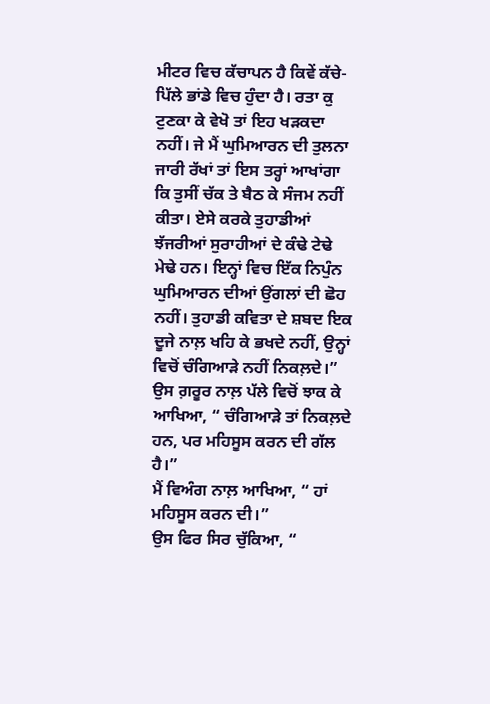ਮੀਟਰ ਵਿਚ ਕੱਚਾਪਨ ਹੈ ਕਿਵੇਂ ਕੱਚੇ-ਪਿੱਲੇ ਭਾਂਡੇ ਵਿਚ ਹੁੰਦਾ ਹੈ। ਰਤਾ ਕੁ ਟੁਣਕਾ ਕੇ ਵੇਖੋ ਤਾਂ ਇਹ ਖੜਕਦਾ ਨਹੀਂ। ਜੇ ਮੈਂ ਘੁਮਿਆਰਨ ਦੀ ਤੁਲਨਾ ਜਾਰੀ ਰੱਖਾਂ ਤਾਂ ਇਸ ਤਰ੍ਹਾਂ ਆਖਾਂਗਾ ਕਿ ਤੁਸੀਂ ਚੱਕ ਤੇ ਬੈਠ ਕੇ ਸੰਜਮ ਨਹੀਂ ਕੀਤਾ। ਏਸੇ ਕਰਕੇ ਤੁਹਾਡੀਆਂ ਝੱਜਰੀਆਂ ਸੁਰਾਹੀਆਂ ਦੇ ਕੰਢੇ ਟੇਢੇ ਮੇਢੇ ਹਨ। ਇਨ੍ਹਾਂ ਵਿਚ ਇੱਕ ਨਿਪੁੰਨ ਘੁਮਿਆਰਨ ਦੀਆਂ ਉਂਗਲਾਂ ਦੀ ਛੋਹ ਨਹੀਂ। ਤੁਹਾਡੀ ਕਵਿਤਾ ਦੇ ਸ਼ਬਦ ਇਕ ਦੂਜੇ ਨਾਲ਼ ਖਹਿ ਕੇ ਭਖਦੇ ਨਹੀਂ, ਉਨ੍ਹਾਂ ਵਿਚੋਂ ਚੰਗਿਆੜੇ ਨਹੀਂ ਨਿਕਲ਼ਦੇ।”
ਉਸ ਗ਼ਰੂਰ ਨਾਲ਼ ਪੱਲੇ ਵਿਚੋਂ ਝਾਕ ਕੇ ਆਖਿਆ, “ ਚੰਗਿਆੜੇ ਤਾਂ ਨਿਕਲ਼ਦੇ ਹਨ, ਪਰ ਮਹਿਸੂਸ ਕਰਨ ਦੀ ਗੱਲ ਹੈ।”
ਮੈਂ ਵਿਅੰਗ ਨਾਲ਼ ਆਖਿਆ, “ ਹਾਂ ਮਹਿਸੂਸ ਕਰਨ ਦੀ।”
ਉਸ ਫਿਰ ਸਿਰ ਚੁੱਕਿਆ, “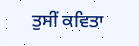ਤੁਸੀਂ ਕਵਿਤਾ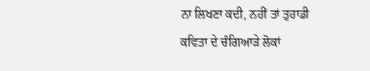ਨਾ ਲਿਖਣਾ ਕਦੀ, ਨਹੀਂ ਤਾਂ ਤੁਹਾਡੀ ਕਵਿਤਾ ਦੇ ਚੰਗਿਆੜੇ ਲੋਕਾਂ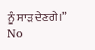ਨੂੰ ਸਾੜ ਦੇਣਗੇ।”
No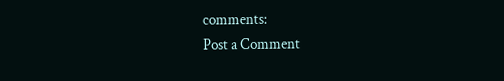comments:
Post a Comment